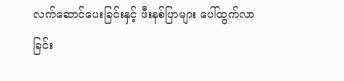လက်ဆောင်ပေးခြင်းနှင့် ဖီးနစ်ပြာများ ပေါ်ထွက်လာခြင်း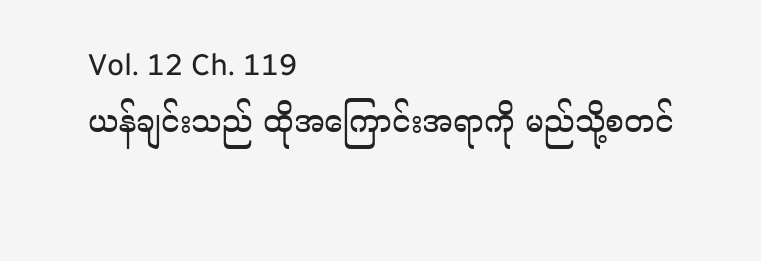Vol. 12 Ch. 119
ယန်ချင်းသည် ထိုအကြောင်းအရာကို မည်သို့စတင်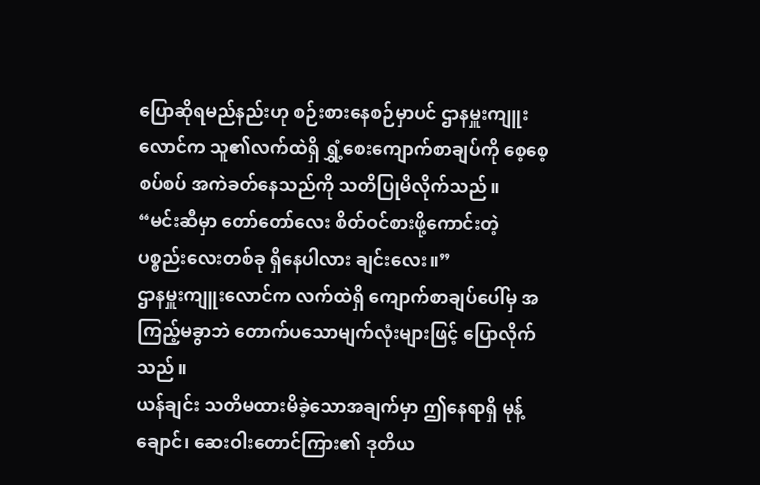ပြောဆိုရမည်နည်းဟု စဉ်းစားနေစဉ်မှာပင် ဌာနမှူးကျူးလောင်က သူ၏လက်ထဲရှိ ရွှံ့စေးကျောက်စာချပ်ကို စေ့စေ့စပ်စပ် အကဲခတ်နေသည်ကို သတိပြုမိလိုက်သည်။
“မင်းဆီမှာ တော်တော်လေး စိတ်ဝင်စားဖို့ကောင်းတဲ့ ပစ္စည်းလေးတစ်ခု ရှိနေပါလား ချင်းလေး။”
ဌာနမှူးကျူးလောင်က လက်ထဲရှိ ကျောက်စာချပ်ပေါ်မှ အကြည့်မခွာဘဲ တောက်ပသောမျက်လုံးများဖြင့် ပြောလိုက်သည်။
ယန်ချင်း သတိမထားမိခဲ့သောအချက်မှာ ဤနေရာရှိ မုန့်ချောင်၊ ဆေးဝါးတောင်ကြား၏ ဒုတိယ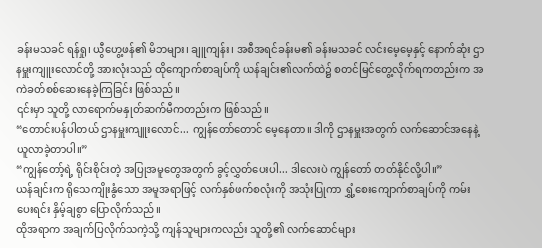ခန်းမသခင် ရန်ရှု၊ ယွီဟွေ့ဖန်၏ မိဘများ၊ ချူကျန်း၊ အစီအရင်ခန်းမ၏ ခန်းမသခင် လင်းမေ့မေ့နှင့် နောက်ဆုံး ဌာနမှူးကျူးလောင်တို့ အားလုံးသည် ထိုကျောက်စာချပ်ကို ယန်ချင်း၏လက်ထဲ၌ စတင်မြင်တွေ့လိုက်ရကတည်းက အကဲခတ်စစ်ဆေးနေခဲ့ကြခြင်း ဖြစ်သည်။
၎င်းမှာ သူတို့ လာရောက်မနှုတ်ဆက်မီကတည်းက ဖြစ်သည်။
“တောင်းပန်ပါတယ် ဌာနမှူးကျူးလောင်... ကျွန်တော်တောင် မေ့နေတာ။ ဒါကို ဌာနမှူးအတွက် လက်ဆောင်အနေနဲ့ ယူလာခဲ့တာပါ။”
“ကျွန်တော့်ရဲ့ ရိုင်းစိုင်းတဲ့ အပြုအမူတွေအတွက် ခွင့်လွှတ်ပေးပါ... ဒါလေးပဲ ကျွန်တော် တတ်နိုင်လို့ပါ။”
ယန်ချင်းက ရိုသေကျိုးနွံသော အမူအရာဖြင့် လက်နှစ်ဖက်စလုံးကို အသုံးပြုကာ ရွှံ့စေးကျောက်စာချပ်ကို ကမ်းပေးရင်း နှိမ့်ချစွာ ပြောလိုက်သည်။
ထိုအရာက အချက်ပြလိုက်သကဲ့သို့ ကျန်သူများကလည်း သူတို့၏ လက်ဆောင်များ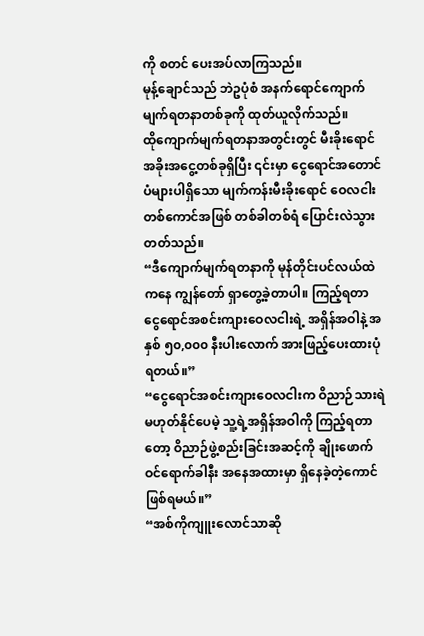ကို စတင် ပေးအပ်လာကြသည်။
မုန့်ချောင်သည် ဘဲဥပုံစံ အနက်ရောင်ကျောက်မျက်ရတနာတစ်ခုကို ထုတ်ယူလိုက်သည်။
ထိုကျောက်မျက်ရတနာအတွင်းတွင် မီးခိုးရောင် အခိုးအငွေ့တစ်ခုရှိပြီး ၎င်းမှာ ငွေရောင်အတောင်ပံများပါရှိသော မျက်ကန်းမီးခိုးရောင် ဝေလငါးတစ်ကောင်အဖြစ် တစ်ခါတစ်ရံ ပြောင်းလဲသွားတတ်သည်။
“ဒီကျောက်မျက်ရတနာကို မုန်တိုင်းပင်လယ်ထဲကနေ ကျွန်တော် ရှာတွေ့ခဲ့တာပါ။ ကြည့်ရတာ ငွေရောင်အစင်းကျားဝေလငါးရဲ့ အရှိန်အဝါနဲ့ အနှစ် ၅၀,၀၀၀ နီးပါးလောက် အားဖြည့်ပေးထားပုံရတယ်။”
“ငွေရောင်အစင်းကျားဝေလငါးက ဝိညာဉ်သားရဲ မဟုတ်နိုင်ပေမဲ့ သူ့ရဲ့အရှိန်အဝါကို ကြည့်ရတာတော့ ဝိညာဉ်ဖွဲ့စည်းခြင်းအဆင့်ကို ချိုးဖောက်ဝင်ရောက်ခါနီး အနေအထားမှာ ရှိနေခဲ့တဲ့ကောင် ဖြစ်ရမယ်။”
“အစ်ကိုကျူးလောင်သာဆို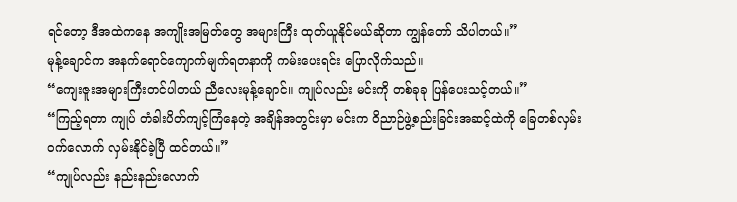ရင်တော့ ဒီအထဲကနေ အကျိုးအမြတ်တွေ အများကြီး ထုတ်ယူနိုင်မယ်ဆိုတာ ကျွန်တော် သိပါတယ်။”
မုန့်ချောင်က အနက်ရောင်ကျောက်မျက်ရတနာကို ကမ်းပေးရင်း ပြောလိုက်သည်။
“ကျေးဇူးအများကြီးတင်ပါတယ် ညီလေးမုန့်ချောင်။ ကျုပ်လည်း မင်းကို တစ်ခုခု ပြန်ပေးသင့်တယ်။”
“ကြည့်ရတာ ကျုပ် တံခါးပိတ်ကျင့်ကြံနေတဲ့ အချိန်အတွင်းမှာ မင်းက ဝိညာဉ်ဖွဲ့စည်းခြင်းအဆင့်ထဲကို ခြေတစ်လှမ်းဝက်လောက် လှမ်းနိုင်ခဲ့ပြီ ထင်တယ်။”
“ကျုပ်လည်း နည်းနည်းလောက်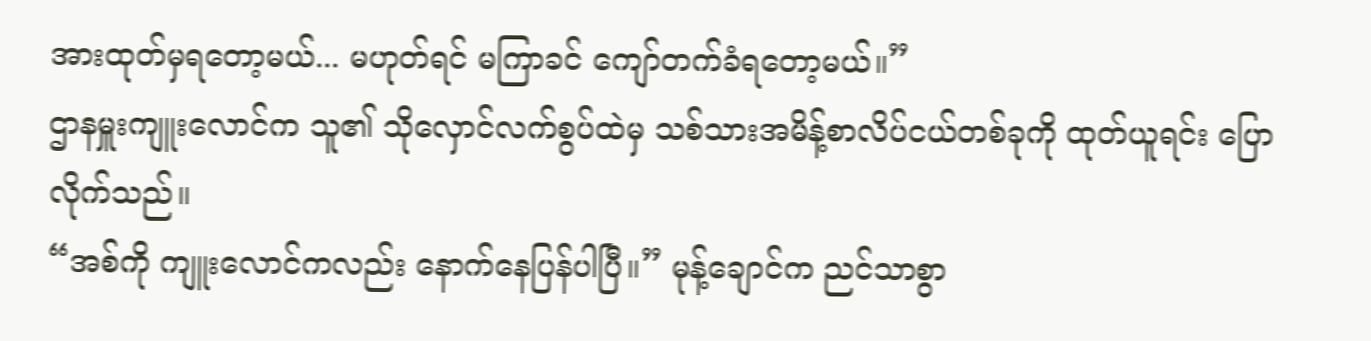အားထုတ်မှရတော့မယ်... မဟုတ်ရင် မကြာခင် ကျော်တက်ခံရတော့မယ်။”
ဌာနမှူးကျူးလောင်က သူ၏ သိုလှောင်လက်စွပ်ထဲမှ သစ်သားအမိန့်စာလိပ်ငယ်တစ်ခုကို ထုတ်ယူရင်း ပြောလိုက်သည်။
“အစ်ကို ကျူးလောင်ကလည်း နောက်နေပြန်ပါပြီ။” မုန့်ချောင်က ညင်သာစွာ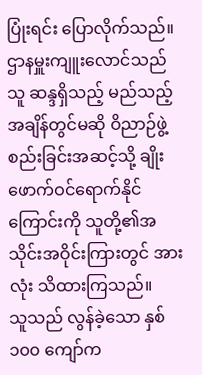ပြုံးရင်း ပြောလိုက်သည်။
ဌာနမှူးကျူးလောင်သည် သူ ဆန္ဒရှိသည့် မည်သည့်အချိန်တွင်မဆို ဝိညာဉ်ဖွဲ့စည်းခြင်းအဆင့်သို့ ချိုးဖောက်ဝင်ရောက်နိုင်ကြောင်းကို သူတို့၏အသိုင်းအဝိုင်းကြားတွင် အားလုံး သိထားကြသည်။
သူသည် လွန်ခဲ့သော နှစ် ၁၀၀ ကျော်က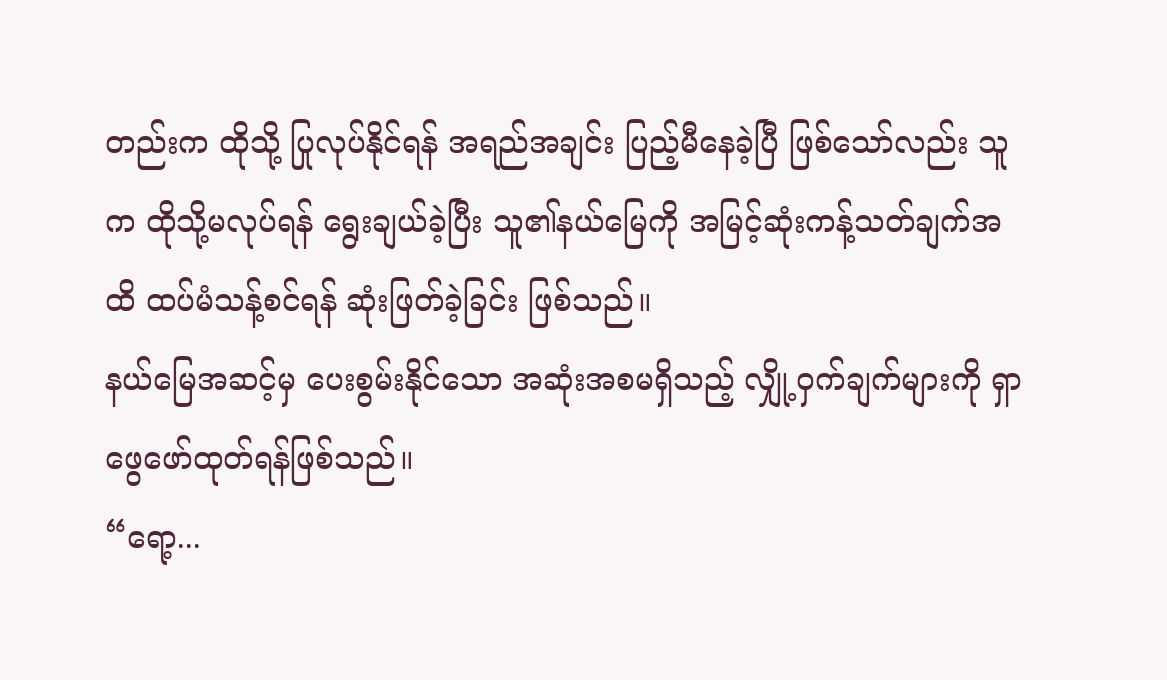တည်းက ထိုသို့ ပြုလုပ်နိုင်ရန် အရည်အချင်း ပြည့်မီနေခဲ့ပြီ ဖြစ်သော်လည်း သူက ထိုသို့မလုပ်ရန် ရွေးချယ်ခဲ့ပြီး သူ၏နယ်မြေကို အမြင့်ဆုံးကန့်သတ်ချက်အထိ ထပ်မံသန့်စင်ရန် ဆုံးဖြတ်ခဲ့ခြင်း ဖြစ်သည်။
နယ်မြေအဆင့်မှ ပေးစွမ်းနိုင်သော အဆုံးအစမရှိသည့် လျှို့ဝှက်ချက်များကို ရှာဖွေဖော်ထုတ်ရန်ဖြစ်သည်။
“ရော့...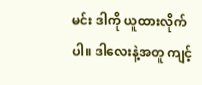မင်း ဒါကို ယူထားလိုက်ပါ။ ဒါလေးနဲ့အတူ ကျင့်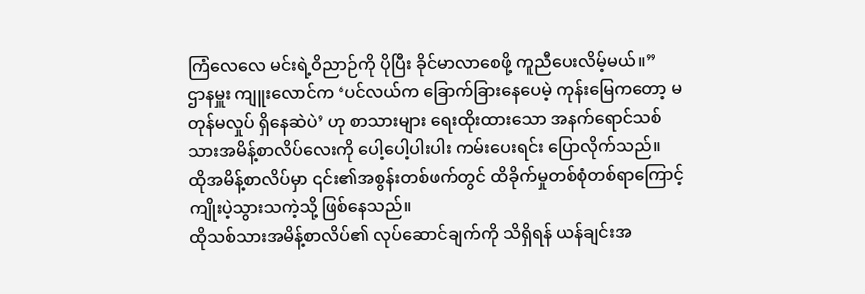ကြံလေလေ မင်းရဲ့ဝိညာဉ်ကို ပိုပြီး ခိုင်မာလာစေဖို့ ကူညီပေးလိမ့်မယ်။”
ဌာနမှူး ကျူးလောင်က ‘ပင်လယ်က ခြောက်ခြားနေပေမဲ့ ကုန်းမြေကတော့ မတုန်မလှုပ် ရှိနေဆဲပဲ’ ဟု စာသားများ ရေးထိုးထားသော အနက်ရောင်သစ်သားအမိန့်စာလိပ်လေးကို ပေါ့ပေါ့ပါးပါး ကမ်းပေးရင်း ပြောလိုက်သည်။
ထိုအမိန့်စာလိပ်မှာ ၎င်း၏အစွန်းတစ်ဖက်တွင် ထိခိုက်မှုတစ်စုံတစ်ရာကြောင့် ကျိုးပဲ့သွားသကဲ့သို့ ဖြစ်နေသည်။
ထိုသစ်သားအမိန့်စာလိပ်၏ လုပ်ဆောင်ချက်ကို သိရှိရန် ယန်ချင်းအ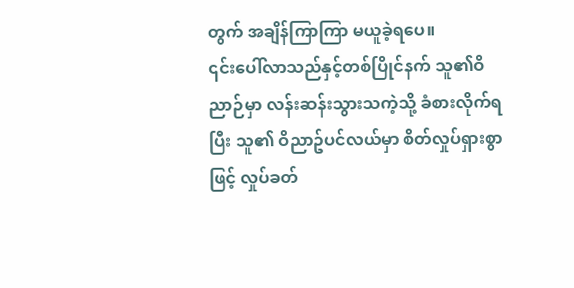တွက် အချိန်ကြာကြာ မယူခဲ့ရပေ။
၎င်းပေါ်လာသည်နှင့်တစ်ပြိုင်နက် သူ၏ဝိညာဉ်မှာ လန်းဆန်းသွားသကဲ့သို့ ခံစားလိုက်ရပြီး သူ၏ ဝိညာဥ်ပင်လယ်မှာ စိတ်လှုပ်ရှားစွာဖြင့် လှုပ်ခတ်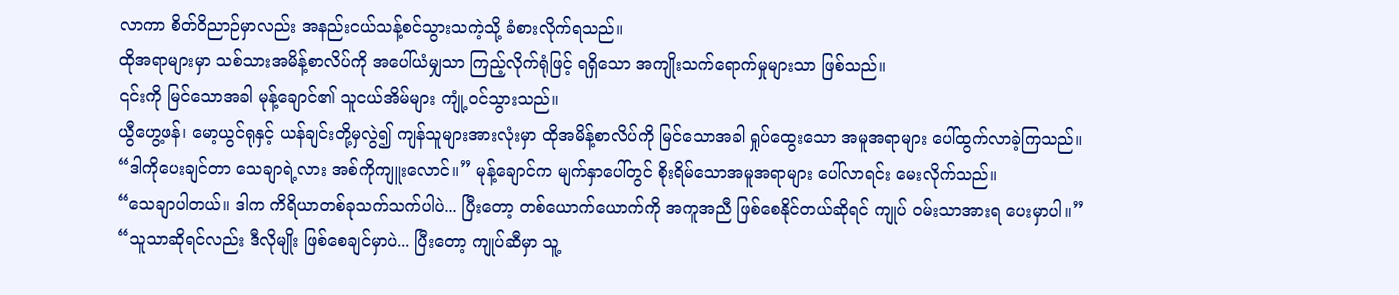လာကာ စိတ်ဝိညာဉ်မှာလည်း အနည်းငယ်သန့်စင်သွားသကဲ့သို့ ခံစားလိုက်ရသည်။
ထိုအရာများမှာ သစ်သားအမိန့်စာလိပ်ကို အပေါ်ယံမျှသာ ကြည့်လိုက်ရုံဖြင့် ရရှိသော အကျိုးသက်ရောက်မှုများသာ ဖြစ်သည်။
၎င်းကို မြင်သောအခါ မုန့်ချောင်၏ သူငယ်အိမ်များ ကျုံ့ဝင်သွားသည်။
ယွီဟွေ့ဖန်၊ မော့ယွင်ရုနှင့် ယန်ချင်းတို့မှလွဲ၍ ကျန်သူများအားလုံးမှာ ထိုအမိန့်စာလိပ်ကို မြင်သောအခါ ရှုပ်ထွေးသော အမူအရာများ ပေါ်ထွက်လာခဲ့ကြသည်။
“ဒါကိုပေးချင်တာ သေချာရဲ့လား အစ်ကိုကျူးလောင်။” မုန့်ချောင်က မျက်နှာပေါ်တွင် စိုးရိမ်သောအမူအရာများ ပေါ်လာရင်း မေးလိုက်သည်။
“သေချာပါတယ်။ ဒါက ကိရိယာတစ်ခုသက်သက်ပါပဲ... ပြီးတော့ တစ်ယောက်ယောက်ကို အကူအညီ ဖြစ်စေနိုင်တယ်ဆိုရင် ကျုပ် ဝမ်းသာအားရ ပေးမှာပါ။”
“သူသာဆိုရင်လည်း ဒီလိုမျိုး ဖြစ်စေချင်မှာပဲ... ပြီးတော့ ကျုပ်ဆီမှာ သူ့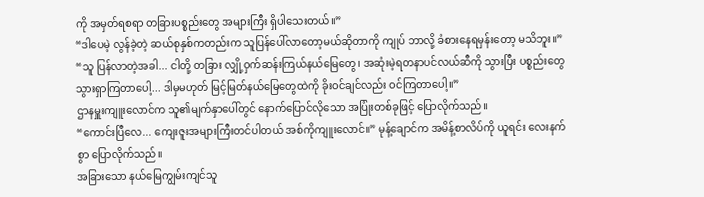ကို အမှတ်ရစရာ တခြားပစ္စည်းတွေ အများကြီး ရှိပါသေးတယ်။”
“ဒါပေမဲ့ လွန်ခဲ့တဲ့ ဆယ်စုနှစ်ကတည်းက သူပြန်ပေါ်လာတော့မယ်ဆိုတာကို ကျုပ် ဘာလို့ ခံစားနေရမှန်းတော့ မသိဘူး။”
“သူ ပြန်လာတဲ့အခါ... ငါတို့ တခြား လျှို့ဝှက်ဆန်းကြယ်နယ်မြေတွေ၊ အဆုံးမဲ့ရတနာပင်လယ်ဆီကို သွားပြီး ပစ္စည်းတွေ သွားရှာကြတာပေါ့... ဒါမှမဟုတ် မြင့်မြတ်နယ်မြေတွေထဲကို ခိုးဝင်ချင်လည်း ဝင်ကြတာပေါ့။”
ဌာနမှူးကျူးလောင်က သူ၏မျက်နှာပေါ်တွင် နောက်ပြောင်လိုသော အပြုံးတစ်ခုဖြင့် ပြောလိုက်သည်။
“ကောင်းပြီလေ... ကျေးဇူးအများကြီးတင်ပါတယ် အစ်ကိုကျူးလောင်။” မုန့်ချောင်က အမိန့်စာလိပ်ကို ယူရင်း လေးနက်စွာ ပြောလိုက်သည်။
အခြားသော နယ်မြေကျွမ်းကျင်သူ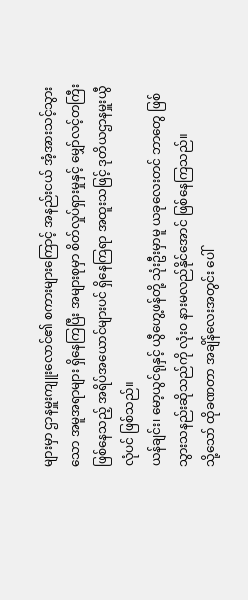များမှာ ဌာနမှူးကျူးလောင်၏ စကားများကြောင့် အနည်းငယ် အံ့အားသင့်သွားသော အမူအရာများ ရှိနေကြပြီး အများစုမှာ စိတ်လှုပ်ရှားမှုနှင့် မျှော်လင့်တကြီးဖြစ်နေသည့် အရိပ်အယောင်များပင် ရှိနေကြရာ အထူးသဖြင့် ဒုတိယဌာနမှူးယွီလုံပင် ဖြစ်သည်။
ယန်ချင်း၊ မော့ယွင်ရုနှင့် ယွီဟွေ့ဖန်တို့ သုံးဦးမှာမူ ယခုလေးတင် ဘာတွေ ဖြစ်သွားသနည်းဆိုသည်ကို လုံးဝ နားမလည်နိုင်အောင် ဖြစ်နေကြသည်။
သို့သော် ထိုခဏတာ အချိန်လေးအတွင်း ပေါ်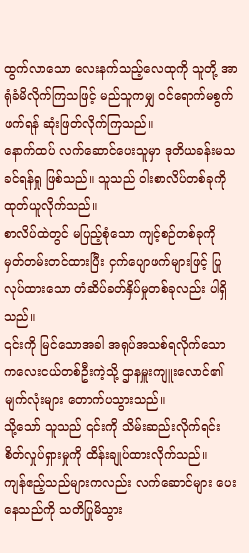ထွက်လာသော လေးနက်သည့်လေထုကို သူတို့ အာရုံခံမိလိုက်ကြသဖြင့် မည်သူကမျှ ဝင်ရောက်မစွက်ဖက်ရန် ဆုံးဖြတ်လိုက်ကြသည်။
နောက်ထပ် လက်ဆောင်ပေးသူမှာ ဒုတိယခန်းမသခင်ရန်ရှု ဖြစ်သည်။ သူသည် ဝါးစာလိပ်တစ်ခုကို ထုတ်ယူလိုက်သည်။
စာလိပ်ထဲတွင် မပြည့်စုံသော ကျင့်စဉ်တစ်ခုကို မှတ်တမ်းတင်ထားပြီး ငှက်ပျောဖက်များဖြင့် ပြုလုပ်ထားသော တံဆိပ်ခတ်နှိပ်မှုတစ်ခုလည်း ပါရှိသည်။
၎င်းကို မြင်သောအခါ အရုပ်အသစ်ရလိုက်သော ကလေးငယ်တစ်ဦးကဲ့သို့ ဌာနမှူးကျူးလောင်၏ မျက်လုံးများ တောက်ပသွားသည်။
သို့သော် သူသည် ၎င်းကို သိမ်းဆည်းလိုက်ရင်း စိတ်လှုပ်ရှားမှုကို ထိန်းချုပ်ထားလိုက်သည်။
ကျန်ဧည့်သည်များကလည်း လက်ဆောင်များ ပေးနေသည်ကို သတိပြုမိသွား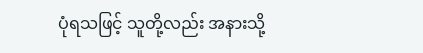ပုံရသဖြင့် သူတို့လည်း အနားသို့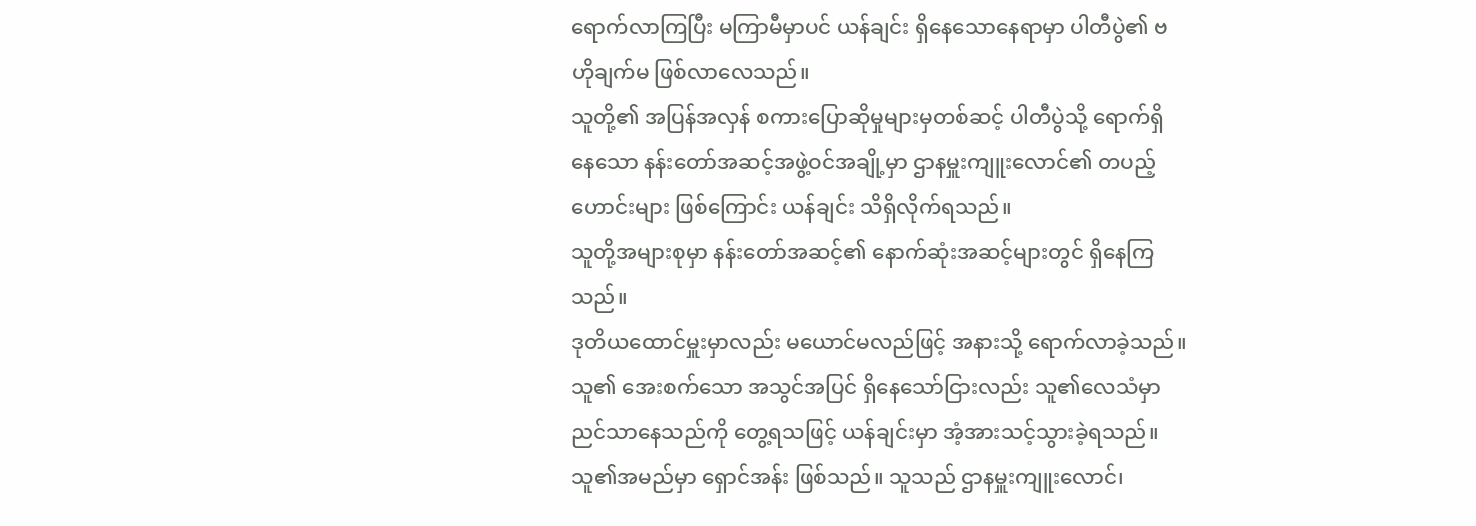ရောက်လာကြပြီး မကြာမီမှာပင် ယန်ချင်း ရှိနေသောနေရာမှာ ပါတီပွဲ၏ ဗဟိုချက်မ ဖြစ်လာလေသည်။
သူတို့၏ အပြန်အလှန် စကားပြောဆိုမှုများမှတစ်ဆင့် ပါတီပွဲသို့ ရောက်ရှိနေသော နန်းတော်အဆင့်အဖွဲ့ဝင်အချို့မှာ ဌာနမှူးကျူးလောင်၏ တပည့်ဟောင်းများ ဖြစ်ကြောင်း ယန်ချင်း သိရှိလိုက်ရသည်။
သူတို့အများစုမှာ နန်းတော်အဆင့်၏ နောက်ဆုံးအဆင့်များတွင် ရှိနေကြသည်။
ဒုတိယထောင်မှူးမှာလည်း မယောင်မလည်ဖြင့် အနားသို့ ရောက်လာခဲ့သည်။
သူ၏ အေးစက်သော အသွင်အပြင် ရှိနေသော်ငြားလည်း သူ၏လေသံမှာ ညင်သာနေသည်ကို တွေ့ရသဖြင့် ယန်ချင်းမှာ အံ့အားသင့်သွားခဲ့ရသည်။
သူ၏အမည်မှာ ရှောင်အန်း ဖြစ်သည်။ သူသည် ဌာနမှူးကျူးလောင်၊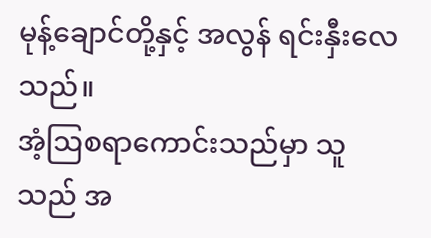မုန့်ချောင်တို့နှင့် အလွန် ရင်းနှီးလေသည်။
အံ့ဩစရာကောင်းသည်မှာ သူသည် အ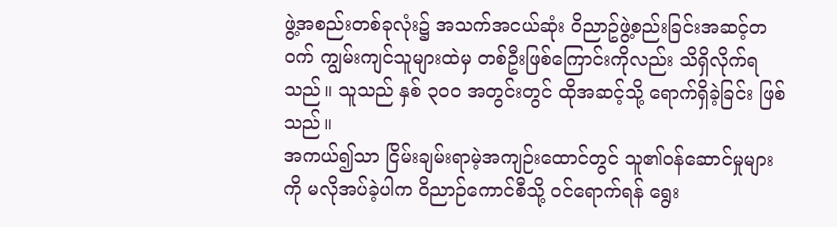ဖွဲ့အစည်းတစ်ခုလုံး၌ အသက်အငယ်ဆုံး ဝိညာဥ်ဖွဲ့စည်းခြင်းအဆင့်တဝက် ကျွမ်းကျင်သူများထဲမှ တစ်ဦးဖြစ်ကြောင်းကိုလည်း သိရှိလိုက်ရသည်။ သူသည် နှစ် ၃၀၀ အတွင်းတွင် ထိုအဆင့်သို့ ရောက်ရှိခဲ့ခြင်း ဖြစ်သည်။
အကယ်၍သာ ငြိမ်းချမ်းရာမဲ့အကျဉ်းထောင်တွင် သူ၏ဝန်ဆောင်မှုများကို မလိုအပ်ခဲ့ပါက ဝိညာဉ်ကောင်စီသို့ ဝင်ရောက်ရန် ရွေး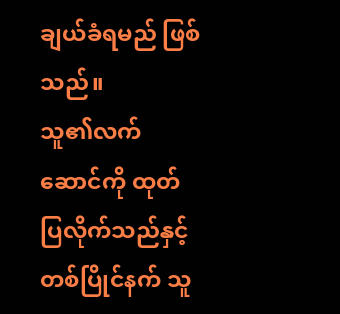ချယ်ခံရမည် ဖြစ်သည်။
သူ၏လက်ဆောင်ကို ထုတ်ပြလိုက်သည်နှင့်တစ်ပြိုင်နက် သူ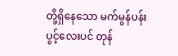တို့ရှိနေသော မက်မွန်ပန်းပွင့်လေးပင် တုန်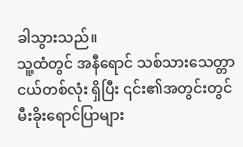ခါသွားသည်။
သူ့ထံတွင် အနီရောင် သစ်သားသေတ္တာငယ်တစ်လုံး ရှိပြီး ၎င်း၏အတွင်းတွင် မီးခိုးရောင်ပြာများ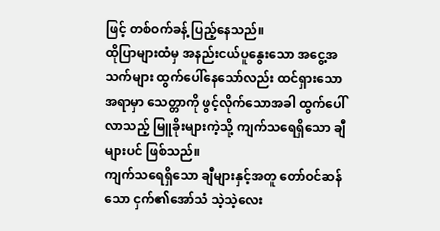ဖြင့် တစ်ဝက်ခန့် ပြည့်နေသည်။
ထိုပြာများထံမှ အနည်းငယ်ပူနွေးသော အငွေ့အသက်များ ထွက်ပေါ်နေသော်လည်း ထင်ရှားသောအရာမှာ သေတ္တာကို ဖွင့်လိုက်သောအခါ ထွက်ပေါ်လာသည့် မြူခိုးများကဲ့သို့ ကျက်သရေရှိသော ချီများပင် ဖြစ်သည်။
ကျက်သရေရှိသော ချီများနှင့်အတူ တော်ဝင်ဆန်သော ငှက်၏အော်သံ သဲ့သဲ့လေး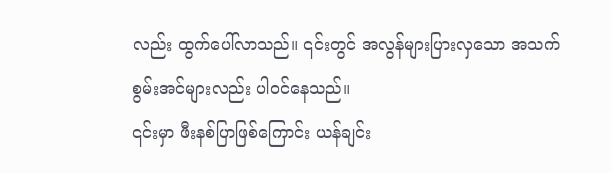လည်း ထွက်ပေါ်လာသည်။ ၎င်းတွင် အလွန်များပြားလှသော အသက်စွမ်းအင်များလည်း ပါဝင်နေသည်။
၎င်းမှာ ဖီးနစ်ပြာဖြစ်ကြောင်း ယန်ချင်း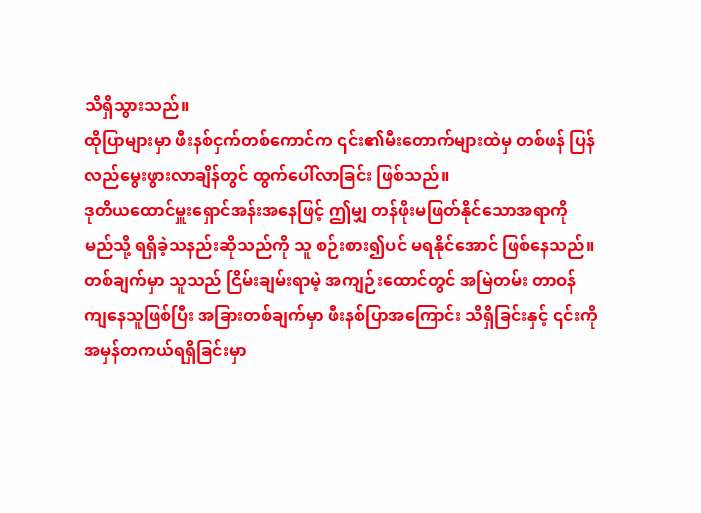သိရှိသွားသည်။
ထိုပြာများမှာ ဖီးနစ်ငှက်တစ်ကောင်က ၎င်း၏မီးတောက်များထဲမှ တစ်ဖန် ပြန်လည်မွေးဖွားလာချိန်တွင် ထွက်ပေါ်လာခြင်း ဖြစ်သည်။
ဒုတိယထောင်မှူးရှောင်အန်းအနေဖြင့် ဤမျှ တန်ဖိုးမဖြတ်နိုင်သောအရာကို မည်သို့ ရရှိခဲ့သနည်းဆိုသည်ကို သူ စဉ်းစား၍ပင် မရနိုင်အောင် ဖြစ်နေသည်။
တစ်ချက်မှာ သူသည် ငြိမ်းချမ်းရာမဲ့ အကျဉ်းထောင်တွင် အမြဲတမ်း တာဝန်ကျနေသူဖြစ်ပြီး အခြားတစ်ချက်မှာ ဖီးနစ်ပြာအကြောင်း သိရှိခြင်းနှင့် ၎င်းကို အမှန်တကယ်ရရှိခြင်းမှာ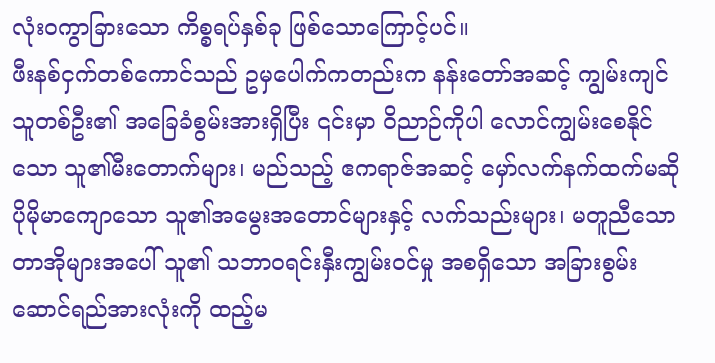လုံးဝကွာခြားသော ကိစ္စရပ်နှစ်ခု ဖြစ်သောကြောင့်ပင်။
ဖီးနစ်ငှက်တစ်ကောင်သည် ဥမှပေါက်ကတည်းက နန်းတော်အဆင့် ကျွမ်းကျင်သူတစ်ဦး၏ အခြေခံစွမ်းအားရှိပြီး ၎င်းမှာ ဝိညာဉ်ကိုပါ လောင်ကျွမ်းစေနိုင်သော သူ၏မီးတောက်များ၊ မည်သည့် ဧကရာဇ်အဆင့် မှော်လက်နက်ထက်မဆို ပိုမိုမာကျောသော သူ၏အမွေးအတောင်များနှင့် လက်သည်းများ၊ မတူညီသော တာအိုများအပေါ် သူ၏ သဘာဝရင်းနှီးကျွမ်းဝင်မှု အစရှိသော အခြားစွမ်းဆောင်ရည်အားလုံးကို ထည့်မ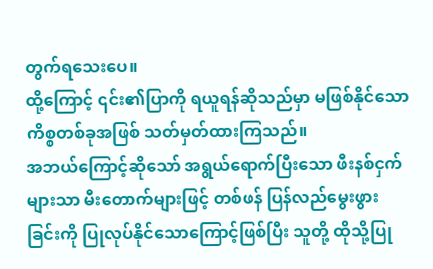တွက်ရသေးပေ။
ထို့ကြောင့် ၎င်း၏ပြာကို ရယူရန်ဆိုသည်မှာ မဖြစ်နိုင်သော ကိစ္စတစ်ခုအဖြစ် သတ်မှတ်ထားကြသည်။
အဘယ်ကြောင့်ဆိုသော် အရွယ်ရောက်ပြီးသော ဖီးနစ်ငှက်များသာ မီးတောက်များဖြင့် တစ်ဖန် ပြန်လည်မွေးဖွားခြင်းကို ပြုလုပ်နိုင်သောကြောင့်ဖြစ်ပြီး သူတို့ ထိုသို့ပြု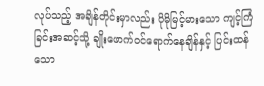လုပ်သည့် အချိန်တိုင်းမှာလည်း ပိုမိုမြင့်မားသော ကျင့်ကြံခြင်းအဆင့်သို့ ချိုးဖောက်ဝင်ရောက်နေချိန်နှင့် ပြင်းထန်သော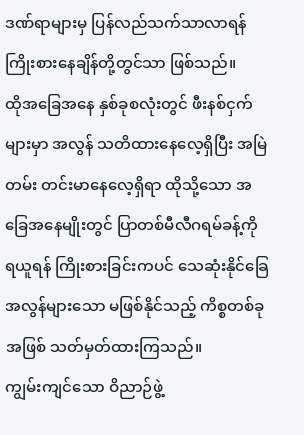ဒဏ်ရာများမှ ပြန်လည်သက်သာလာရန် ကြိုးစားနေချိန်တို့တွင်သာ ဖြစ်သည်။
ထိုအခြေအနေ နှစ်ခုစလုံးတွင် ဖီးနစ်ငှက်များမှာ အလွန် သတိထားနေလေ့ရှိပြီး အမြဲတမ်း တင်းမာနေလေ့ရှိရာ ထိုသို့သော အခြေအနေမျိုးတွင် ပြာတစ်မီလီဂရမ်ခန့်ကို ရယူရန် ကြိုးစားခြင်းကပင် သေဆုံးနိုင်ခြေ အလွန်များသော မဖြစ်နိုင်သည့် ကိစ္စတစ်ခုအဖြစ် သတ်မှတ်ထားကြသည်။
ကျွမ်းကျင်သော ဝိညာဉ်ဖွဲ့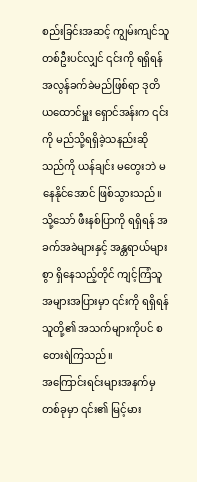စည်းခြင်းအဆင့် ကျွမ်းကျင်သူတစ်ဦးပင်လျှင် ၎င်းကို ရရှိရန် အလွန်ခက်ခဲမည်ဖြစ်ရာ ဒုတိယထောင်မှူး ရှောင်အန်းက ၎င်းကို မည်သို့ရရှိခဲ့သနည်းဆိုသည်ကို ယန်ချင်း မတွေးဘဲ မနေနိုင်အောင် ဖြစ်သွားသည်။
သို့သော် ဖီးနစ်ပြာကို ရရှိရန် အခက်အခဲများနှင့် အန္တရာယ်များစွာ ရှိနေသည့်တိုင် ကျင့်ကြံသူအများအပြားမှာ ၎င်းကို ရရှိရန် သူတို့၏ အသက်များကိုပင် စတေးရဲကြသည်။
အကြောင်းရင်းများအနက်မှတစ်ခုမှာ ၎င်း၏ မြင့်မား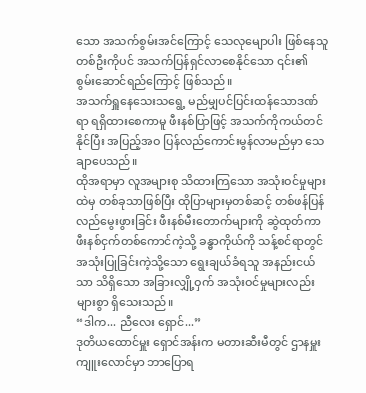သော အသက်စွမ်းအင်ကြောင့် သေလုမျောပါး ဖြစ်နေသူတစ်ဦးကိုပင် အသက်ပြန်ရှင်လာစေနိုင်သော ၎င်း၏ စွမ်းဆောင်ရည်ကြောင့် ဖြစ်သည်။
အသက်ရှူနေသေးသရွေ့ မည်မျှပင်ပြင်းထန်သောဒဏ်ရာ ရရှိထားစေကာမူ ဖီးနစ်ပြာဖြင့် အသက်ကိုကယ်တင်နိုင်ပြီး အပြည့်အဝ ပြန်လည်ကောင်းမွန်လာမည်မှာ သေချာပေသည်။
ထိုအရာမှာ လူအများစု သိထားကြသော အသုံးဝင်မှုများထဲမှ တစ်ခုသာဖြစ်ပြီး ထိုပြာများမှတစ်ဆင့် တစ်ဖန်ပြန်လည်မွေးဖွားခြင်း ဖီးနစ်မီးတောက်များကို ဆွဲထုတ်ကာ ဖီးနစ်ငှက်တစ်ကောင်ကဲ့သို့ ခန္ဓာကိုယ်ကို သန့်စင်ရာတွင် အသုံးပြုခြင်းကဲ့သို့သော ရွေးချယ်ခံရသူ အနည်းငယ်သာ သိရှိသော အခြားလျှို့ဝှက် အသုံးဝင်မှုများလည်း များစွာ ရှိသေးသည်။
“ဒါက... ညီလေး ရှောင်...”
ဒုတိယထောင်မှူး ရှောင်အန်းက မတားဆီးမီတွင် ဌာနမှူးကျူးလောင်မှာ ဘာပြောရ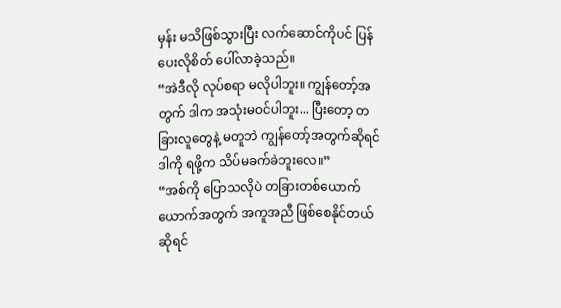မှန်း မသိဖြစ်သွားပြီး လက်ဆောင်ကိုပင် ပြန်ပေးလိုစိတ် ပေါ်လာခဲ့သည်။
“အဲဒီလို လုပ်စရာ မလိုပါဘူး။ ကျွန်တော့်အတွက် ဒါက အသုံးမဝင်ပါဘူး... ပြီးတော့ တခြားလူတွေနဲ့ မတူဘဲ ကျွန်တော့်အတွက်ဆိုရင် ဒါကို ရဖို့က သိပ်မခက်ခဲဘူးလေ။”
“အစ်ကို ပြောသလိုပဲ တခြားတစ်ယောက်ယောက်အတွက် အကူအညီ ဖြစ်စေနိုင်တယ်ဆိုရင်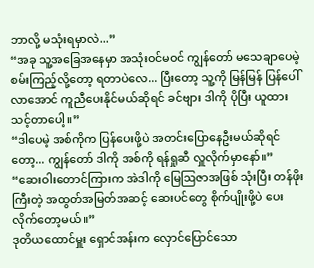ဘာလို့ မသုံးရမှာလဲ...”
“အခု သူ့အခြေအနေမှာ အသုံးဝင်မဝင် ကျွန်တော် မသေချာပေမဲ့ စမ်းကြည့်လို့တော့ ရတာပဲလေ... ပြီးတော့ သူ့ကို မြန်မြန် ပြန်ပေါ်လာအောင် ကူညီပေးနိုင်မယ်ဆိုရင် ခင်ဗျား ဒါကို ပိုပြီး ယူထားသင့်တာပေါ့။”
“ဒါပေမဲ့ အစ်ကိုက ပြန်ပေးဖို့ပဲ အတင်းပြောနေဦးမယ်ဆိုရင်တော့... ကျွန်တော် ဒါကို အစ်ကို ရန်ရှုဆီ လှူလိုက်မှာနော်။”
“ဆေးဝါးတောင်ကြားက အဲဒါကို မြေဩဇာအဖြစ် သုံးပြီး တန်ဖိုးကြီးတဲ့ အထွတ်အမြတ်အဆင့် ဆေးပင်တွေ စိုက်ပျိုးဖို့ပဲ ပေးလိုက်တော့မယ်။”
ဒုတိယထောင်မှူး ရှောင်အန်းက လှောင်ပြောင်သော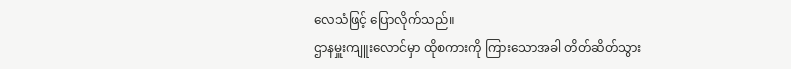လေသံဖြင့် ပြောလိုက်သည်။
ဌာနမှူးကျူးလောင်မှာ ထိုစကားကို ကြားသောအခါ တိတ်ဆိတ်သွား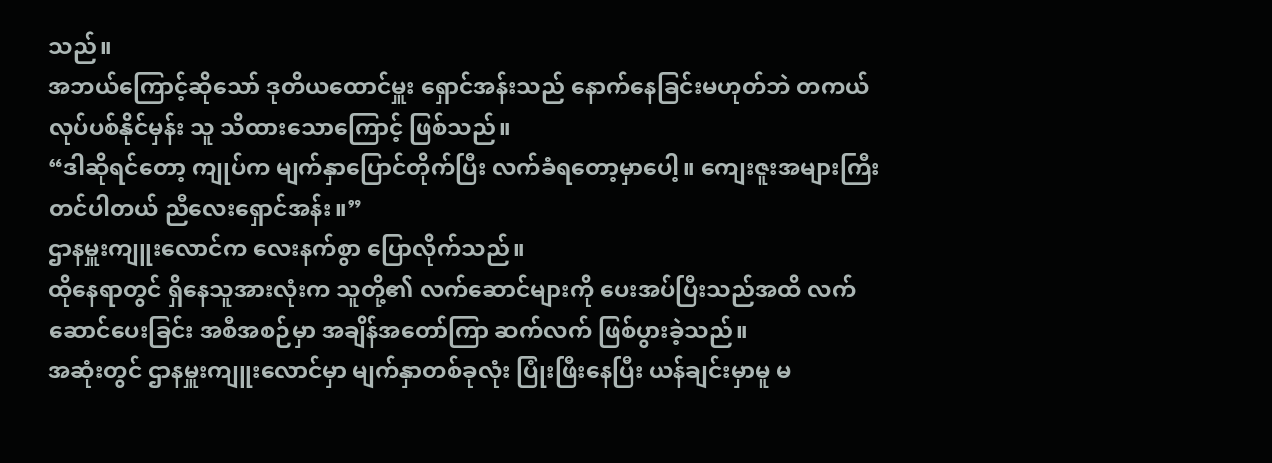သည်။
အဘယ်ကြောင့်ဆိုသော် ဒုတိယထောင်မှူး ရှောင်အန်းသည် နောက်နေခြင်းမဟုတ်ဘဲ တကယ် လုပ်ပစ်နိုင်မှန်း သူ သိထားသောကြောင့် ဖြစ်သည်။
“ဒါဆိုရင်တော့ ကျုပ်က မျက်နှာပြောင်တိုက်ပြီး လက်ခံရတော့မှာပေါ့။ ကျေးဇူးအများကြီးတင်ပါတယ် ညီလေးရှောင်အန်း။”
ဌာနမှူးကျူးလောင်က လေးနက်စွာ ပြောလိုက်သည်။
ထိုနေရာတွင် ရှိနေသူအားလုံးက သူတို့၏ လက်ဆောင်များကို ပေးအပ်ပြီးသည်အထိ လက်ဆောင်ပေးခြင်း အစီအစဉ်မှာ အချိန်အတော်ကြာ ဆက်လက် ဖြစ်ပွားခဲ့သည်။
အဆုံးတွင် ဌာနမှူးကျူးလောင်မှာ မျက်နှာတစ်ခုလုံး ပြုံးဖြီးနေပြီး ယန်ချင်းမှာမူ မ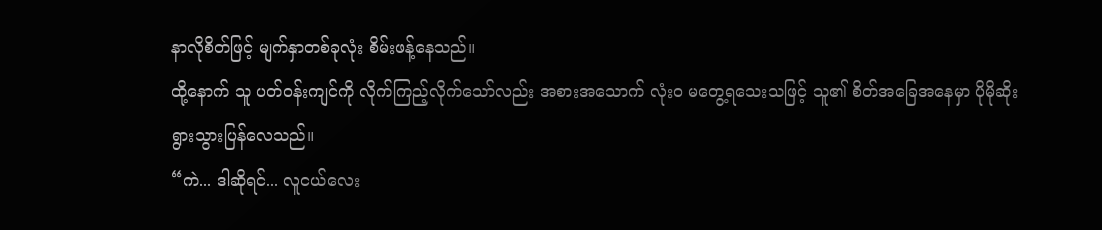နာလိုစိတ်ဖြင့် မျက်နှာတစ်ခုလုံး စိမ်းဖန့်နေသည်။
ထို့နောက် သူ ပတ်ဝန်းကျင်ကို လိုက်ကြည့်လိုက်သော်လည်း အစားအသောက် လုံးဝ မတွေ့ရသေးသဖြင့် သူ၏ စိတ်အခြေအနေမှာ ပိုမိုဆိုးရွားသွားပြန်လေသည်။
“ကဲ... ဒါဆိုရင်... လူငယ်လေး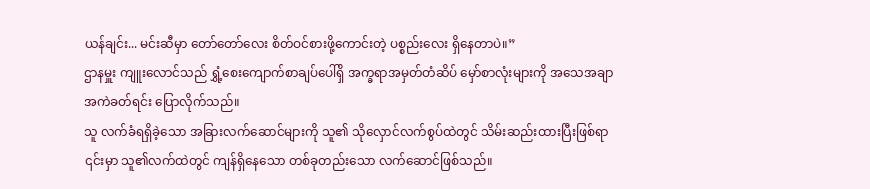ယန်ချင်း... မင်းဆီမှာ တော်တော်လေး စိတ်ဝင်စားဖို့ကောင်းတဲ့ ပစ္စည်းလေး ရှိနေတာပဲ။”
ဌာနမှူး ကျူးလောင်သည် ရွှံ့စေးကျောက်စာချပ်ပေါ်ရှိ အက္ခရာအမှတ်တံဆိပ် မှော်စာလုံးများကို အသေအချာ အကဲခတ်ရင်း ပြောလိုက်သည်။
သူ လက်ခံရရှိခဲ့သော အခြားလက်ဆောင်များကို သူ၏ သိုလှောင်လက်စွပ်ထဲတွင် သိမ်းဆည်းထားပြီးဖြစ်ရာ ၎င်းမှာ သူ၏လက်ထဲတွင် ကျန်ရှိနေသော တစ်ခုတည်းသော လက်ဆောင်ဖြစ်သည်။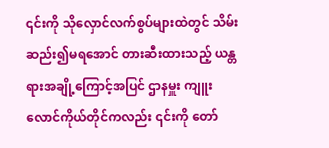၎င်းကို သိုလှောင်လက်စွပ်များထဲတွင် သိမ်းဆည်း၍မရအောင် တားဆီးထားသည့် ယန္တရားအချို့ကြောင့်အပြင် ဌာနမှူး ကျူးလောင်ကိုယ်တိုင်ကလည်း ၎င်းကို တော်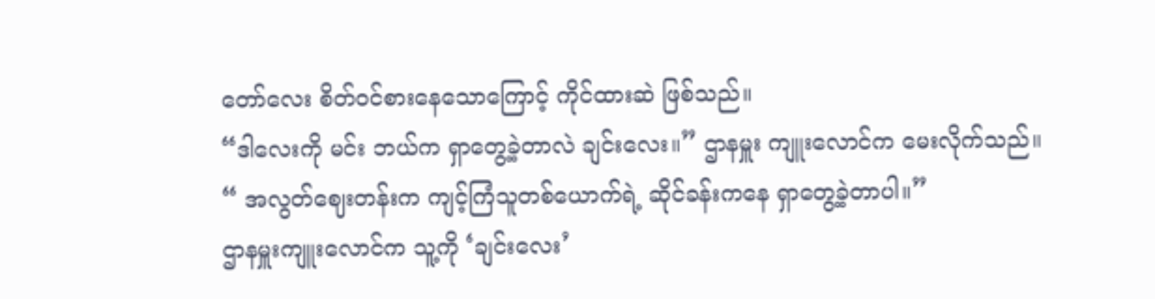တော်လေး စိတ်ဝင်စားနေသောကြောင့် ကိုင်ထားဆဲ ဖြစ်သည်။
“ဒါလေးကို မင်း ဘယ်က ရှာတွေ့ခဲ့တာလဲ ချင်းလေး။” ဌာနမှူး ကျူးလောင်က မေးလိုက်သည်။
“ အလွတ်ဈေးတန်းက ကျင့်ကြံသူတစ်ယောက်ရဲ့ ဆိုင်ခန်းကနေ ရှာတွေ့ခဲ့တာပါ။”
ဌာနမှူးကျူးလောင်က သူ့ကို ‘ချင်းလေး’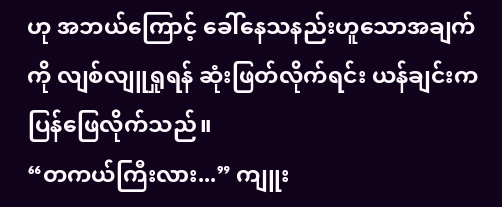ဟု အဘယ်ကြောင့် ခေါ်နေသနည်းဟူသောအချက်ကို လျစ်လျူရှုရန် ဆုံးဖြတ်လိုက်ရင်း ယန်ချင်းက ပြန်ဖြေလိုက်သည်။
“တကယ်ကြီးလား...” ကျူး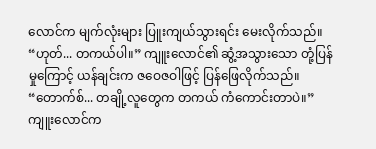လောင်က မျက်လုံးများ ပြူးကျယ်သွားရင်း မေးလိုက်သည်။
“ဟုတ်... တကယ်ပါ။” ကျူးလောင်၏ ဆွံ့အသွားသော တုံ့ပြန်မှုကြောင့် ယန်ချင်းက ဇဝေဇဝါဖြင့် ပြန်ဖြေလိုက်သည်။
“တောက်စ်... တချို့လူတွေက တကယ် ကံကောင်းတာပဲ။” ကျူးလောင်က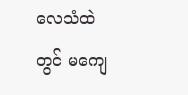လေသံထဲတွင် မကျေ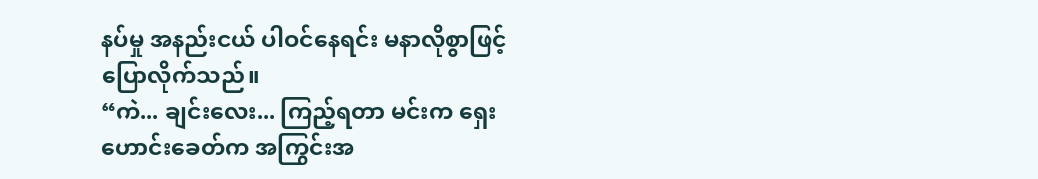နပ်မှု အနည်းငယ် ပါဝင်နေရင်း မနာလိုစွာဖြင့် ပြောလိုက်သည်။
“ကဲ... ချင်းလေး... ကြည့်ရတာ မင်းက ရှေးဟောင်းခေတ်က အကြွင်းအ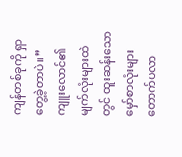ကျန်တစ်ခုကို ရှာတွေ့ခဲ့တာပဲ။”
ကျူးလောင်၏ မျက်လုံးများထဲတွင် ထူးဆန်းသော မှော်စာလုံးများ တောက်ပလာ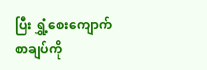ပြီး ရွှံ့စေးကျောက်စာချပ်ကို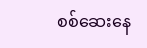စစ်ဆေးနေ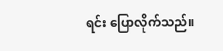ရင်း ပြောလိုက်သည်။